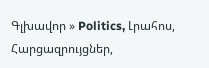Գլխավոր » Politics, Լրահոս, Հարցազրույցներ,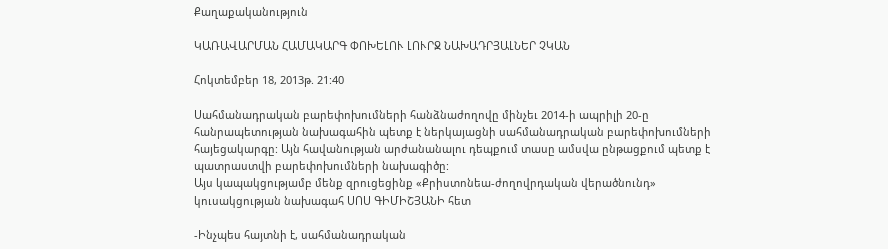Քաղաքականություն

ԿԱՌԱՎԱՐՄԱՆ ՀԱՄԱԿԱՐԳ ՓՈԽԵԼՈՒ ԼՈՒՐՋ ՆԱԽԱԴՐՅԱԼՆԵՐ ՉԿԱՆ

Հոկտեմբեր 18, 2013թ. 21:40

Սահմանադրական բարեփոխումների հանձնաժողովը մինչեւ 2014-ի ապրիլի 20-ը հանրապետության նախագահին պետք է ներկայացնի սահմանադրական բարեփոխումների հայեցակարգը: Այն հավանության արժանանալու դեպքում տասը ամսվա ընթացքում պետք է պատրաստվի բարեփոխումների նախագիծը:
Այս կապակցությամբ մենք զրուցեցինք «Քրիստոնեա-ժողովրդական վերածնունդ» կուսակցության նախագահ ՍՈՍ ԳԻՄԻՇՅԱՆԻ հետ

-Ինչպես հայտնի է, սահմանադրական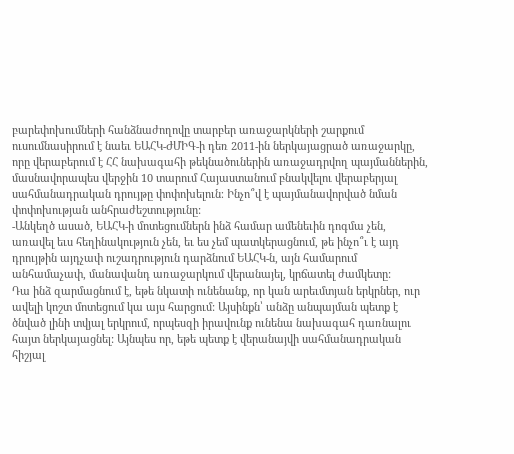բարեփոխումների հանձնաժողովը տարբեր առաջարկների շարքում ուսումնասիրում է նաեւ ԵԱՀԿ-ԺՄԻԳ-ի դեռ 2011-ին ներկայացրած առաջարկը, որը վերաբերում է ՀՀ նախագահի թեկնածուներին առաջադրվող պայմաններին, մասնավորապես վերջին 10 տարում Հայաստանում բնակվելու վերաբերյալ սահմանադրական դրույթը փոփոխելուն։ Ինչո՞վ է պայմանավորված նման փոփոխության անհրաժեշտությունը:
-Անկեղծ ասած, ԵԱՀԿ-ի մոտեցումներն ինձ համար ամենեւին դոգմա չեն, առավել եւս հեղինակություն չեն, եւ ես չեմ պատկերացնում, թե ինչո՞ւ է այդ դրույթին այդչափ ուշադրություն դարձնում ԵԱՀԿ-ն, այն համարում անհամաչափ, մանավանդ առաջարկում վերանայել, կրճատել ժամկետը:
Դա ինձ զարմացնում է, եթե նկատի ունենանք, որ կան արեւմտյան երկրներ, ուր ավելի կոշտ մոտեցում կա այս հարցում: Այսինքն՝ անձը անպայման պետք է ծնված լինի տվյալ երկրում, որպեսզի իրավունք ունենա նախագահ դառնալու հայտ ներկայացնել: Այնպես որ, եթե պետք է վերանայվի սահմանադրական հիշյալ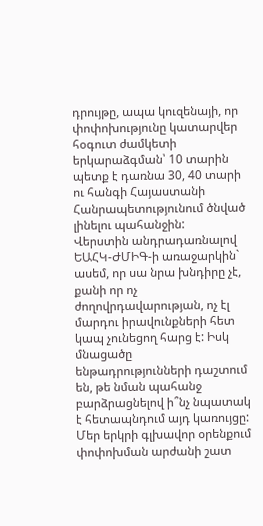դրույթը, ապա կուզենայի, որ փոփոխությունը կատարվեր հօգուտ ժամկետի երկարաձգման՝ 10 տարին պետք է դառնա 30, 40 տարի ու հանգի Հայաստանի Հանրապետությունում ծնված լինելու պահանջին:
Վերստին անդրադառնալով ԵԱՀԿ-ԺՄԻԳ-ի առաջարկին` ասեմ, որ սա նրա խնդիրը չէ, քանի որ ոչ ժողովրդավարության, ոչ էլ մարդու իրավունքների հետ կապ չունեցող հարց է: Իսկ մնացածը ենթադրությունների դաշտում են, թե նման պահանջ բարձրացնելով ի՞նչ նպատակ է հետապնդում այդ կառույցը: Մեր երկրի գլխավոր օրենքում փոփոխման արժանի շատ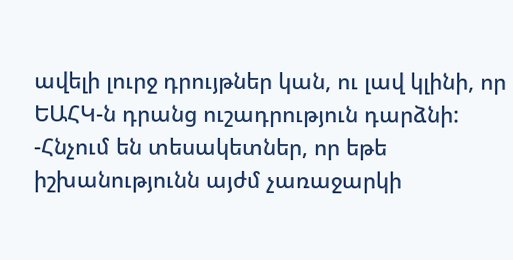ավելի լուրջ դրույթներ կան, ու լավ կլինի, որ ԵԱՀԿ-ն դրանց ուշադրություն դարձնի:
-Հնչում են տեսակետներ, որ եթե իշխանությունն այժմ չառաջարկի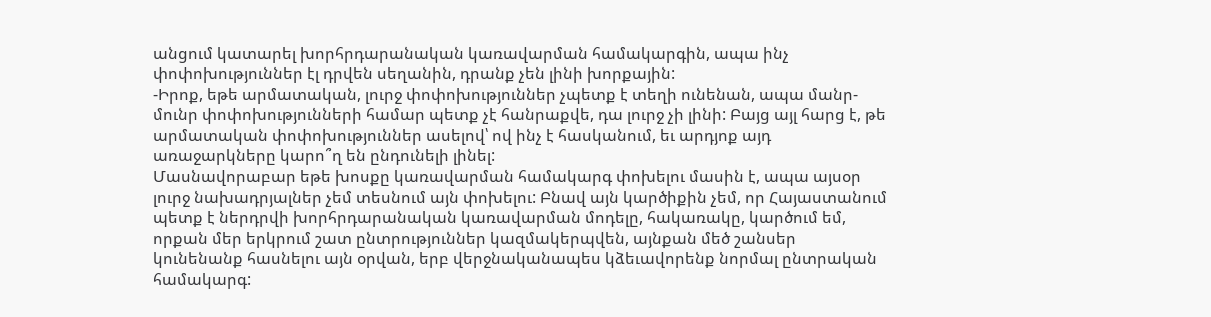անցում կատարել խորհրդարանական կառավարման համակարգին, ապա ինչ փոփոխություններ էլ դրվեն սեղանին, դրանք չեն լինի խորքային:
-Իրոք, եթե արմատական, լուրջ փոփոխություններ չպետք է տեղի ունենան, ապա մանր-մունր փոփոխությունների համար պետք չէ հանրաքվե, դա լուրջ չի լինի: Բայց այլ հարց է, թե արմատական փոփոխություններ ասելով՝ ով ինչ է հասկանում, եւ արդյոք այդ առաջարկները կարո՞ղ են ընդունելի լինել:
Մասնավորաբար եթե խոսքը կառավարման համակարգ փոխելու մասին է, ապա այսօր լուրջ նախադրյալներ չեմ տեսնում այն փոխելու: Բնավ այն կարծիքին չեմ, որ Հայաստանում պետք է ներդրվի խորհրդարանական կառավարման մոդելը, հակառակը, կարծում եմ, որքան մեր երկրում շատ ընտրություններ կազմակերպվեն, այնքան մեծ շանսեր կունենանք հասնելու այն օրվան, երբ վերջնականապես կձեւավորենք նորմալ ընտրական համակարգ: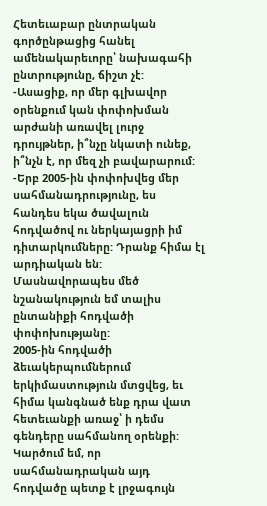Հետեւաբար ընտրական գործընթացից հանել ամենակարեւորը՝ նախագահի ընտրությունը, ճիշտ չէ:
-Ասացիք, որ մեր գլխավոր օրենքում կան փոփոխման արժանի առավել լուրջ դրույթներ, ի՞նչը նկատի ունեք, ի՞նչն է, որ մեզ չի բավարարում:
-Երբ 2005-ին փոփոխվեց մեր սահմանադրությունը, ես հանդես եկա ծավալուն հոդվածով ու ներկայացրի իմ դիտարկումները: Դրանք հիմա էլ արդիական են: Մասնավորապես մեծ նշանակություն եմ տալիս ընտանիքի հոդվածի փոփոխությանը:
2005-ին հոդվածի ձեւակերպումներում երկիմաստություն մտցվեց, եւ հիմա կանգնած ենք դրա վատ հետեւանքի առաջ՝ ի դեմս գենդերը սահմանող օրենքի: Կարծում եմ, որ սահմանադրական այդ հոդվածը պետք է լրջագույն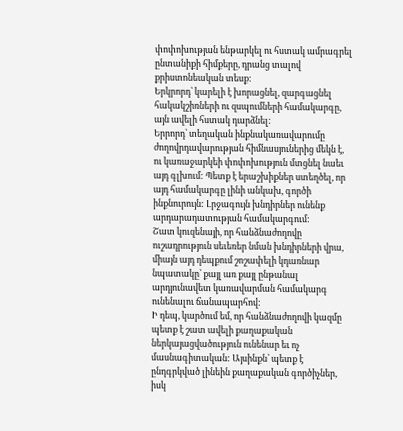փոփոխության ենթարկել ու հստակ ամրագրել ընտանիքի հիմքերը, դրանց տալով քրիստոնեական տեսք:
Երկրորդ՝ կարելի է խորացնել, զարգացնել հակակշիռների ու զսպումների համակարգը, այն ավելի հստակ դարձնել:
Երրորդ՝ տեղական ինքնակառավարումը ժողովրդավարության հիմնասյուներից մեկն է, ու կառաջարկեի փոփոխություն մտցնել նաեւ այդ գլխում: Պետք է երաշխիքներ ստեղծել, որ այդ համակարգը լինի անկախ, գործի ինքնուրույն: Լրջագույն խնդիրներ ունենք արդարադատության համակարգում:
Շատ կուզենայի, որ հանձնաժողովը ուշադրություն սեւեռեր նման խնդիրների վրա, միայն այդ դեպքում շոշափելի կդառնար նպատակը՝ քայլ առ քայլ ընթանալ արդյունավետ կառավարման համակարգ ունենալու ճանապարհով:
Ի դեպ, կարծում եմ, որ հանձնաժողովի կազմը պետք է շատ ավելի քաղաքական ներկայացվածություն ունենար եւ ոչ մասնագիտական: Այսինքն՝ պետք է ընդգրկված լինեին քաղաքական գործիչներ, իսկ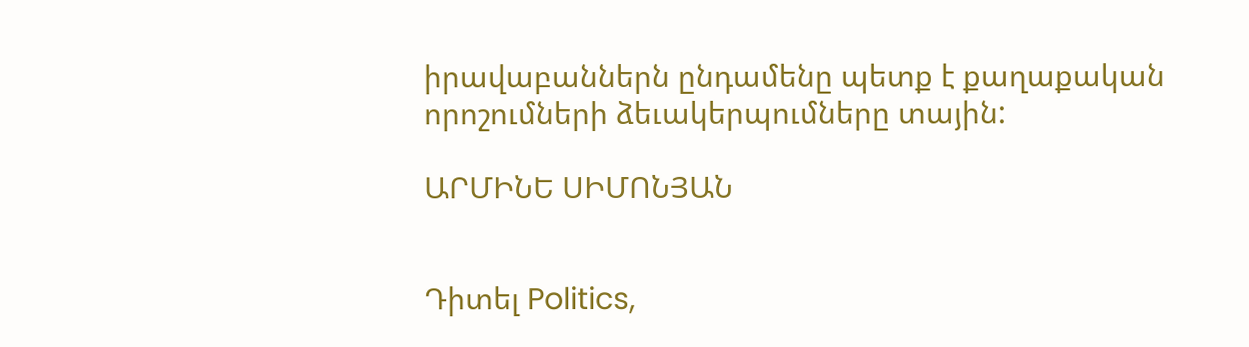իրավաբաններն ընդամենը պետք է քաղաքական որոշումների ձեւակերպումները տային:

ԱՐՄԻՆԵ ՍԻՄՈՆՅԱՆ


Դիտել Politics,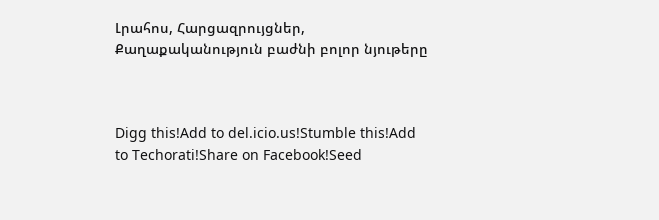Լրահոս, Հարցազրույցներ, Քաղաքականություն բաժնի բոլոր նյութերը



Digg this!Add to del.icio.us!Stumble this!Add to Techorati!Share on Facebook!Seed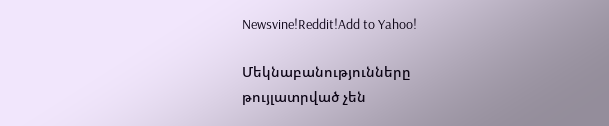Newsvine!Reddit!Add to Yahoo!

Մեկնաբանությունները թույլատրված չեն